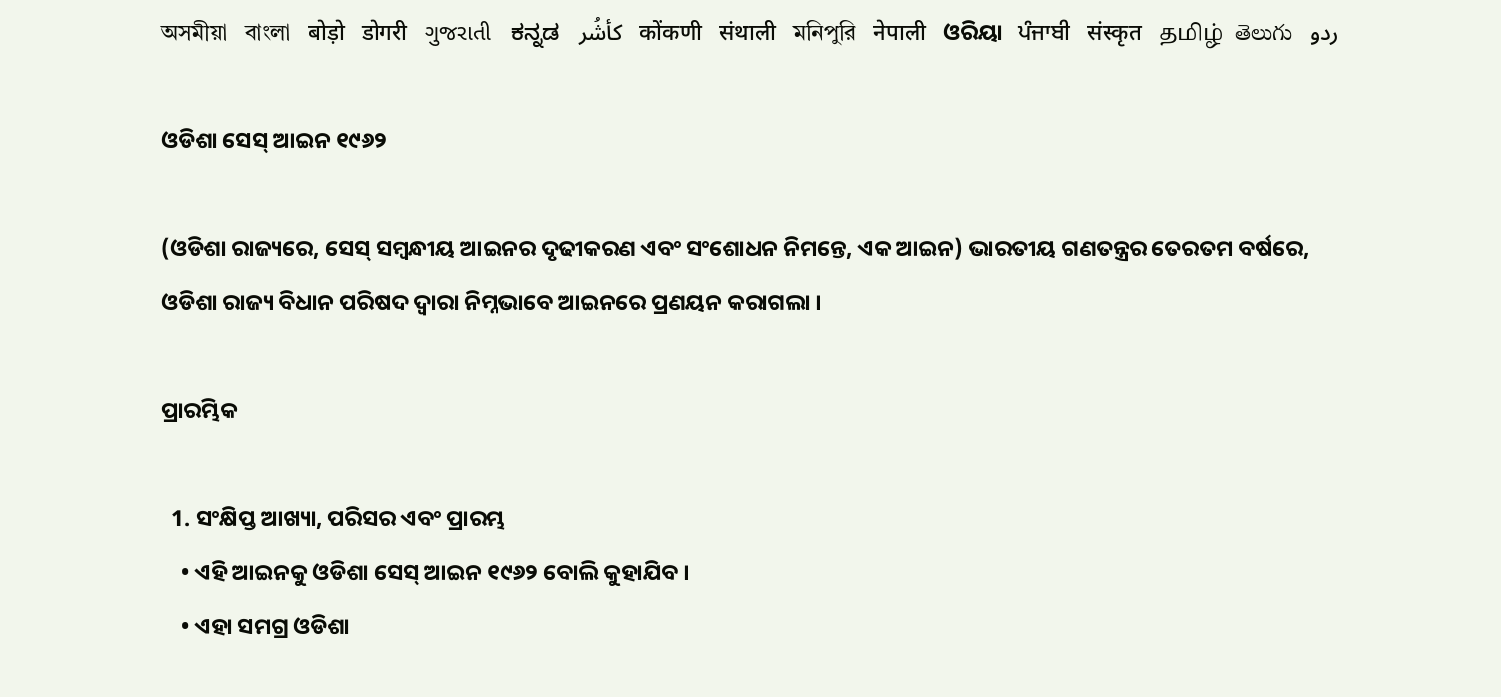অসমীয়া   বাংলা   बोड़ो   डोगरी   ગુજરાતી   ಕನ್ನಡ   كأشُر   कोंकणी   संथाली   মনিপুরি   नेपाली   ଓରିୟା   ਪੰਜਾਬੀ   संस्कृत   தமிழ்  తెలుగు   ردو

ଓଡିଶା ସେସ୍ ଆଇନ ୧୯୬୨

(ଓଡିଶା ରାଜ୍ୟରେ, ସେସ୍ ସମ୍ବନ୍ଧୀୟ ଆଇନର ଦୃଢୀକରଣ ଏବଂ ସଂଶୋଧନ ନିମନ୍ତେ, ଏକ ଆଇନ) ଭାରତୀୟ ଗଣତନ୍ତ୍ରର ତେରତମ ବର୍ଷରେ, ଓଡିଶା ରାଜ୍ୟ ବିଧାନ ପରିଷଦ ଦ୍ଵାରା ନିମ୍ନଭାବେ ଆଇନରେ ପ୍ରଣୟନ କରାଗଲା ।

ପ୍ରାରମ୍ଭିକ

  1. ସଂକ୍ଷିପ୍ତ ଆଖ୍ୟା, ପରିସର ଏବଂ ପ୍ରାରମ୍ଭ
    • ଏହି ଆଇନକୁ ଓଡିଶା ସେସ୍ ଆଇନ ୧୯୬୨ ବୋଲି କୁହାଯିବ ।
    • ଏହା ସମଗ୍ର ଓଡିଶା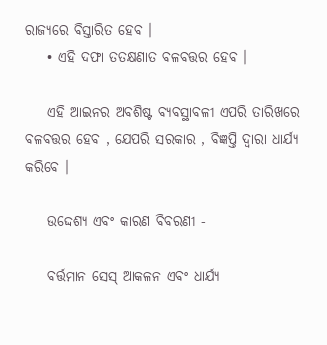ରାଜ୍ୟରେ ବିସ୍ତାରିତ ହେବ ।
    • ଏହି ଦଫା ତତକ୍ଷଣାତ ବଳବତ୍ତର ହେବ ।

    ଏହି ଆଇନର ଅବଶିଷ୍ଟ ବ୍ୟବସ୍ଥାବଳୀ ଏପରି ତାରିଖରେ ବଳବତ୍ତର ହେବ , ଯେପରି ସରକାର , ବିଜ୍ଞପ୍ତି ଦ୍ଵାରା ଧାର୍ଯ୍ୟ କରିବେ ।

    ଉଦ୍ଦେଶ୍ୟ ଏବଂ କାରଣ ବିବରଣୀ -

    ବର୍ତ୍ତମାନ ସେସ୍ ଆକଳନ ଏବଂ ଧାର୍ଯ୍ୟ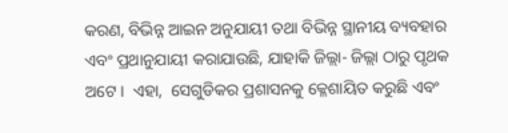କରଣ, ବିଭିନ୍ନ ଆଇନ ଅନୁଯାୟୀ ତଥା ବିଭିନ୍ନ ସ୍ଥାନୀୟ ବ୍ୟବହାର ଏବଂ ପ୍ରଥାନୁଯାୟୀ କରାଯାଉଛି, ଯାହାକି ଜିଲ୍ଲା- ଜିଲ୍ଲା ଠାରୁ ପୃଥକ ଅଟେ ।  ଏହା,  ସେଗୁଡିକର ପ୍ରଶାସନକୁ କ୍ଳେଶାୟିତ କରୁଛି ଏବଂ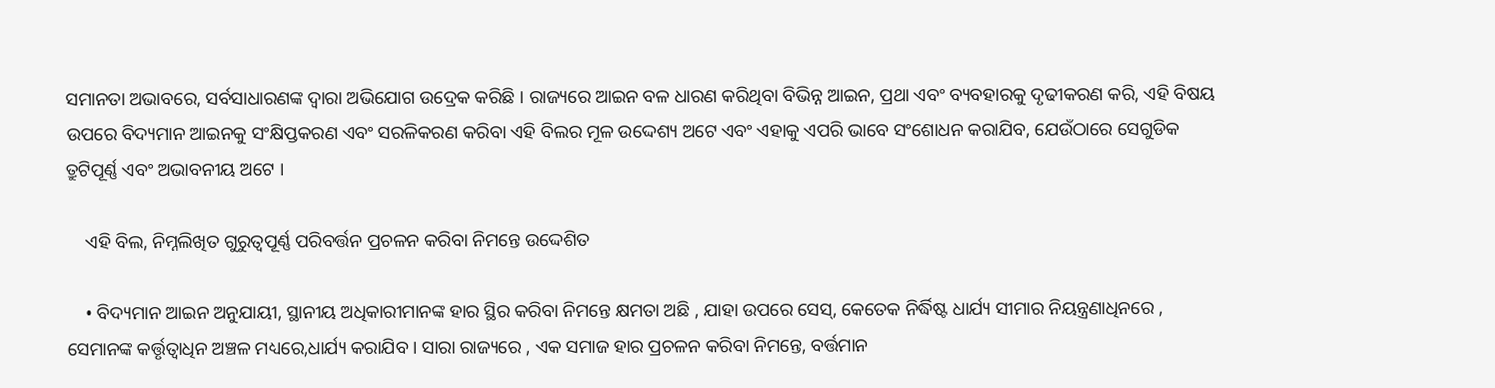ସମାନତା ଅଭାବରେ, ସର୍ବସାଧାରଣଙ୍କ ଦ୍ଵାରା ଅଭିଯୋଗ ଉଦ୍ରେକ କରିଛି । ରାଜ୍ୟରେ ଆଇନ ବଳ ଧାରଣ କରିଥିବା ବିଭିନ୍ନ ଆଇନ, ପ୍ରଥା ଏବଂ ବ୍ୟବହାରକୁ ଦୃଢୀକରଣ କରି, ଏହି ବିଷୟ ଉପରେ ବିଦ୍ୟମାନ ଆଇନକୁ ସଂକ୍ଷିପ୍ତକରଣ ଏବଂ ସରଳିକରଣ କରିବା ଏହି ବିଲର ମୂଳ ଉଦ୍ଦେଶ୍ୟ ଅଟେ ଏବଂ ଏହାକୁ ଏପରି ଭାବେ ସଂଶୋଧନ କରାଯିବ, ଯେଉଁଠାରେ ସେଗୁଡିକ ତ୍ରୁଟିପୂର୍ଣ୍ଣ ଏବଂ ଅଭାବନୀୟ ଅଟେ ।

    ଏହି ବିଲ, ନିମ୍ନଲିଖିତ ଗୁରୁତ୍ଵପୂର୍ଣ୍ଣ ପରିବର୍ତ୍ତନ ପ୍ରଚଳନ କରିବା ନିମନ୍ତେ ଉଦ୍ଦେଶିତ

    • ବିଦ୍ୟମାନ ଆଇନ ଅନୁଯାୟୀ, ସ୍ଥାନୀୟ ଅଧିକାରୀମାନଙ୍କ ହାର ସ୍ଥିର କରିବା ନିମନ୍ତେ କ୍ଷମତା ଅଛି , ଯାହା ଉପରେ ସେସ୍, କେତେକ ନିର୍ଦ୍ଧିଷ୍ଟ ଧାର୍ଯ୍ୟ ସୀମାର ନିୟନ୍ତ୍ରଣାଧିନରେ , ସେମାନଙ୍କ କର୍ତ୍ତୃତ୍ଵାଧିନ ଅଞ୍ଚଳ ମଧ୍ୟରେ,ଧାର୍ଯ୍ୟ କରାଯିବ । ସାରା ରାଜ୍ୟରେ , ଏକ ସମାଜ ହାର ପ୍ରଚଳନ କରିବା ନିମନ୍ତେ, ବର୍ତ୍ତମାନ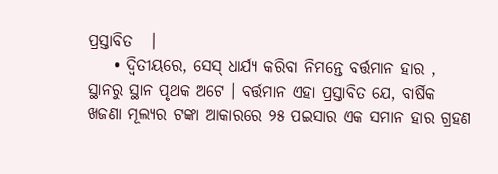ପ୍ରସ୍ତାବିତ   ।
    • ଦ୍ଵିତୀୟରେ, ସେସ୍ ଧାର୍ଯ୍ୟ କରିବା ନିମନ୍ତେ ବର୍ତ୍ତମାନ ହାର , ସ୍ଥାନରୁ ସ୍ଥାନ ପୃଥକ ଅଟେ । ବର୍ତ୍ତମାନ ଏହା ପ୍ରସ୍ତାବିତ ଯେ, ବାର୍ଷିକ ଖଜଣା ମୂଲ୍ୟର ଟଙ୍କା ଆକାରରେ ୨୫ ପଇସାର ଏକ ସମାନ ହାର ଗ୍ରହଣ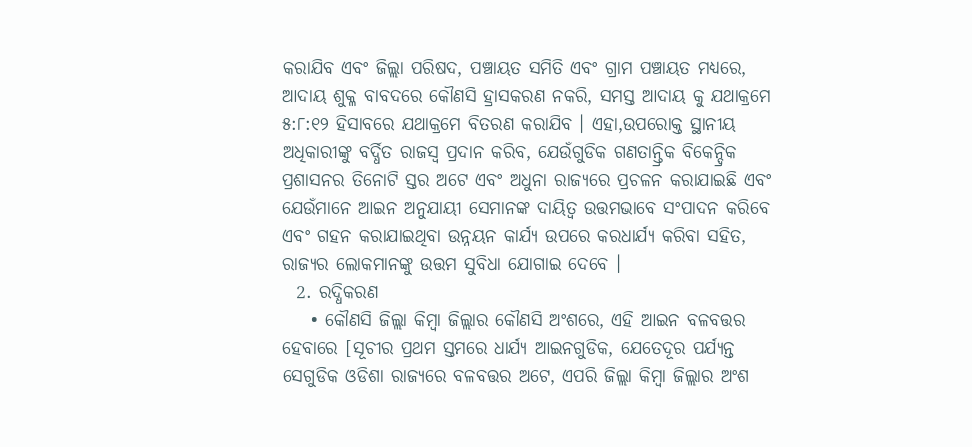କରାଯିବ ଏବଂ ଜିଲ୍ଲା ପରିଷଦ, ପଞ୍ଚାୟତ ସମିତି ଏବଂ ଗ୍ରାମ ପଞ୍ଚାୟତ ମଧ୍ୟରେ, ଆଦାୟ ଶୁକ୍ଳ ବାବଦରେ କୌଣସି ହ୍ରାସକରଣ ନକରି, ସମସ୍ତ ଆଦାୟ କୁ ଯଥାକ୍ରମେ ୫:୮:୧୨ ହିସାବରେ ଯଥାକ୍ରମେ ବିତରଣ କରାଯିବ । ଏହା,ଉପରୋକ୍ତ ସ୍ଥାନୀୟ ଅଧିକାରୀଙ୍କୁ ବର୍ଦ୍ଧିତ ରାଜସ୍ୱ ପ୍ରଦାନ କରିବ, ଯେଉଁଗୁଡିକ ଗଣତାନ୍ତ୍ରିକ ବିକେନ୍ଦ୍ରିକ ପ୍ରଶାସନର ତିନୋଟି ସ୍ତର ଅଟେ ଏବଂ ଅଧୁନା ରାଜ୍ୟରେ ପ୍ରଚଳନ କରାଯାଇଛି ଏବଂ ଯେଉଁମାନେ ଆଇନ ଅନୁଯାୟୀ ସେମାନଙ୍କ ଦାୟିତ୍ଵ ଉତ୍ତମଭାବେ ସଂପାଦନ କରିବେ ଏବଂ ଗହନ କରାଯାଇଥିବା ଉନ୍ନୟନ କାର୍ଯ୍ୟ ଉପରେ କରଧାର୍ଯ୍ୟ କରିବା ସହିତ, ରାଜ୍ୟର ଲୋକମାନଙ୍କୁ ଉତ୍ତମ ସୁବିଧା ଯୋଗାଇ ଦେବେ ।
  2. ରଦ୍ଧିକରଣ
    • କୌଣସି ଜିଲ୍ଲା କିମ୍ବା ଜିଲ୍ଲାର କୌଣସି ଅଂଶରେ, ଏହି ଆଇନ ବଳବତ୍ତର ହେବାରେ [ସୂଚୀର ପ୍ରଥମ ସ୍ତମରେ ଧାର୍ଯ୍ୟ ଆଇନଗୁଡିକ, ଯେତେଦୂର ପର୍ଯ୍ୟନ୍ତ ସେଗୁଡିକ ଓଡିଶା ରାଜ୍ୟରେ ବଳବତ୍ତର ଅଟେ, ଏପରି ଜିଲ୍ଲା କିମ୍ବା ଜିଲ୍ଲାର ଅଂଶ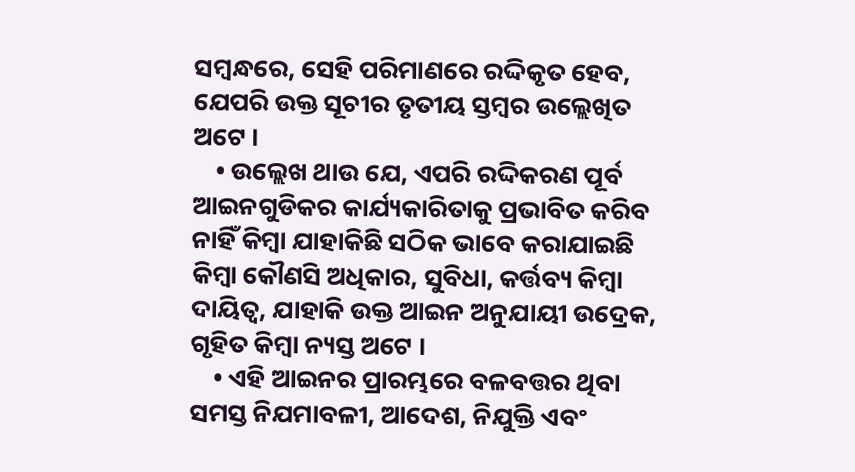ସମ୍ବନ୍ଧରେ, ସେହି ପରିମାଣରେ ରଦ୍ଦିକୃତ ହେବ,  ଯେପରି ଉକ୍ତ ସୂଚୀର ତୃତୀୟ ସ୍ତମ୍ବର ଉଲ୍ଲେଖିତ ଅଟେ ।
    • ଉଲ୍ଲେଖ ଥାଉ ଯେ, ଏପରି ରଦ୍ଦିକରଣ ପୂର୍ବ ଆଇନଗୁଡିକର କାର୍ଯ୍ୟକାରିତାକୁ ପ୍ରଭାବିତ କରିବ ନାହିଁ କିମ୍ବା ଯାହାକିଛି ସଠିକ ଭାବେ କରାଯାଇଛି କିମ୍ବା କୌଣସି ଅଧିକାର, ସୁବିଧା, କର୍ତ୍ତବ୍ୟ କିମ୍ବା ଦାୟିତ୍ଵ, ଯାହାକି ଉକ୍ତ ଆଇନ ଅନୁଯାୟୀ ଉଦ୍ରେକ, ଗୃହିତ କିମ୍ବା ନ୍ୟସ୍ତ ଅଟେ ।
    • ଏହି ଆଇନର ପ୍ରାରମ୍ଭରେ ବଳବତ୍ତର ଥିବା ସମସ୍ତ ନିଯମାବଳୀ, ଆଦେଶ, ନିଯୁକ୍ତି ଏବଂ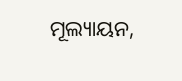ମୂଲ୍ୟାୟନ,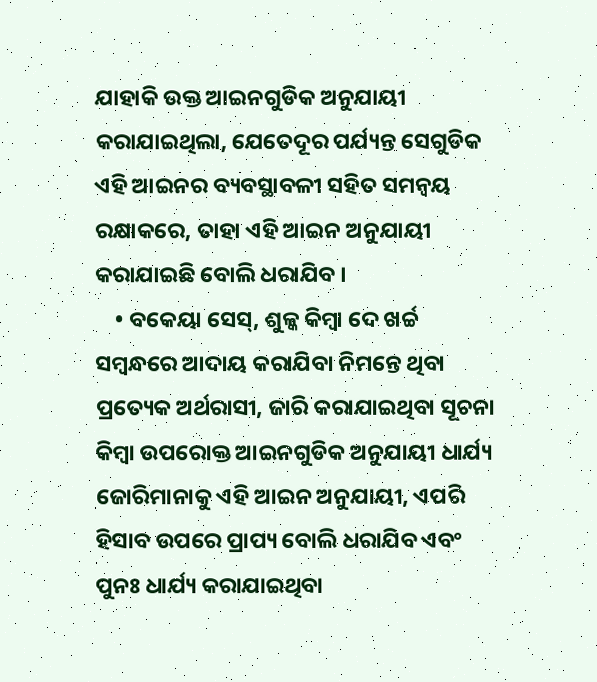ଯାହାକି ଉକ୍ତ ଆଇନଗୁଡିକ ଅନୁଯାୟୀ କରାଯାଇଥିଲା, ଯେତେଦୂର ପର୍ଯ୍ୟନ୍ତ ସେଗୁଡିକ ଏହି ଆଇନର ବ୍ୟବସ୍ଥାବଳୀ ସହିତ ସମନ୍ଵୟ ରକ୍ଷାକରେ, ତାହା ଏହି ଆଇନ ଅନୁଯାୟୀ କରାଯାଇଛି ବୋଲି ଧରାଯିବ ।
    • ବକେୟା ସେସ୍, ଶୁଳ୍କ କିମ୍ବା ଦେ ଖର୍ଚ୍ଚ ସମ୍ବନ୍ଧରେ ଆଦାୟ କରାଯିବା ନିମନ୍ତେ ଥିବା ପ୍ରତ୍ୟେକ ଅର୍ଥରାସୀ, ଜାରି କରାଯାଇଥିବା ସୂଚନା କିମ୍ବା ଉପରୋକ୍ତ ଆଇନଗୁଡିକ ଅନୁଯାୟୀ ଧାର୍ଯ୍ୟ ଜୋରିମାନାକୁ ଏହି ଆଇନ ଅନୁଯାୟୀ, ଏପରି ହିସାବ ଉପରେ ପ୍ରାପ୍ୟ ବୋଲି ଧରାଯିବ ଏବଂ ପୁନଃ ଧାର୍ଯ୍ୟ କରାଯାଇଥିବା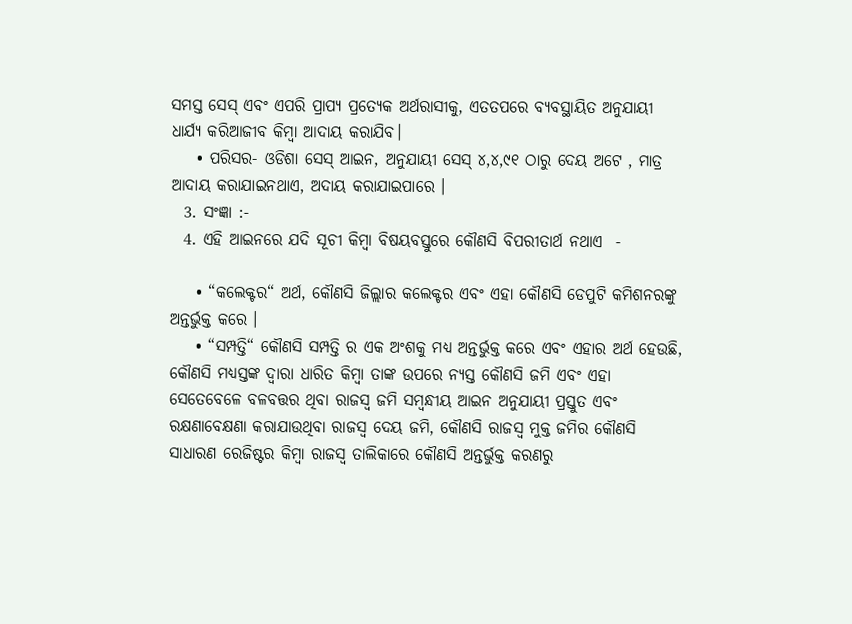ସମସ୍ତ ସେସ୍ ଏବଂ ଏପରି ପ୍ରାପ୍ୟ ପ୍ରତ୍ୟେକ ଅର୍ଥରାସୀକୁ, ଏତତପରେ ବ୍ୟବସ୍ଥାୟିତ ଅନୁଯାୟୀ ଧାର୍ଯ୍ୟ କରିଆଜୀବ କିମ୍ବା ଆଦାୟ କରାଯିବ।
    • ପରିସର- ଓଡିଶା ସେସ୍ ଆଇନ, ଅନୁଯାୟୀ ସେସ୍ ୪,୪,୯୧ ଠାରୁ ଦେୟ ଅଟେ , ମାତ୍ର ଆଦାୟ କରାଯାଇନଥାଏ, ଅଦାୟ କରାଯାଇପାରେ ।
  3. ସଂଜ୍ଞା :-
  4. ଏହି ଆଇନରେ ଯଦି ସୂଚୀ କିମ୍ବା ବିଷୟବସ୍ତୁରେ କୌଣସି ବିପରୀତାର୍ଥ ନଥାଏ  -

    • “କଲେକ୍ଟର“ ଅର୍ଥ, କୌଣସି ଜିଲ୍ଲାର କଲେକ୍ଟର ଏବଂ ଏହା କୌଣସି ଡେପୁଟି କମିଶନରଙ୍କୁ ଅନ୍ତର୍ଭୁକ୍ତ କରେ ।
    • “ସମ୍ପତ୍ତି“ କୌଣସି ସମ୍ପତ୍ତି ର ଏକ ଅଂଶକୁ ମଧ୍ୟ ଅନ୍ତର୍ଭୁକ୍ତ କରେ ଏବଂ ଏହାର ଅର୍ଥ ହେଉଛି, କୌଣସି ମଧ୍ୟସ୍ତଙ୍କ ଦ୍ଵାରା ଧାରିତ କିମ୍ବା ତାଙ୍କ ଉପରେ ନ୍ୟସ୍ତ କୌଣସି ଜମି ଏବଂ ଏହା ସେତେବେଳେ ବଳବତ୍ତର ଥିବା ରାଜସ୍ୱ ଜମି ସମ୍ବନ୍ଧୀୟ ଆଇନ ଅନୁଯାୟୀ ପ୍ରସ୍ତୁତ ଏବଂ ରକ୍ଷଣାବେକ୍ଷଣା କରାଯାଉଥିବା ରାଜସ୍ୱ ଦେୟ ଜମି, କୌଣସି ରାଜସ୍ୱ ମୁକ୍ତ ଜମିର କୌଣସି ସାଧାରଣ ରେଜିଷ୍ଟର କିମ୍ବା ରାଜସ୍ୱ ତାଲିକାରେ କୌଣସି ଅନ୍ତର୍ଭୁକ୍ତ କରଣରୁ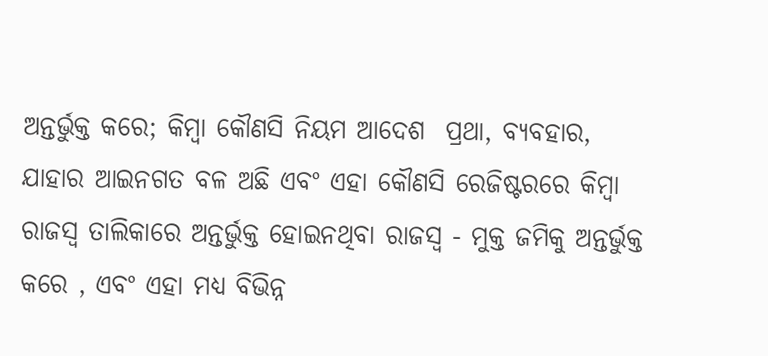ଅନ୍ତର୍ଭୁକ୍ତ କରେ; କିମ୍ବା କୌଣସି ନିୟମ ଆଦେଶ  ପ୍ରଥା, ବ୍ୟବହାର, ଯାହାର ଆଇନଗତ ବଳ ଅଛି ଏବଂ ଏହା କୌଣସି ରେଜିଷ୍ଟରରେ କିମ୍ବା ରାଜସ୍ୱ ତାଲିକାରେ ଅନ୍ତର୍ଭୁକ୍ତ ହୋଇନଥିବା ରାଜସ୍ୱ - ମୁକ୍ତ ଜମିକୁ ଅନ୍ତର୍ଭୁକ୍ତ କରେ , ଏବଂ ଏହା ମଧ୍ୟ ବିଭିନ୍ନ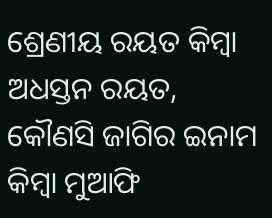ଶ୍ରେଣୀୟ ରୟତ କିମ୍ବା ଅଧସ୍ତନ ରୟତ, କୌଣସି ଜାଗିର ଇନାମ କିମ୍ବା ମୁଆଫି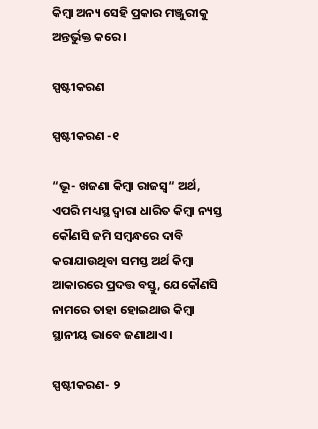କିମ୍ବା ଅନ୍ୟ ସେହି ପ୍ରକାର ମଞ୍ଜୁରୀକୁ ଅନ୍ତର୍ଭୁକ୍ତ କରେ ।

ସ୍ପଷ୍ଟୀକରଣ

ସ୍ପଷ୍ଟୀକରଣ -୧

“ଭୂ- ଖଜଣା କିମ୍ବା ରାଜସ୍ୱ“ ଅର୍ଥ, ଏପରି ମଧ୍ୟସ୍ଥ ଦ୍ଵାରା ଧାରିତ କିମ୍ବା ନ୍ୟସ୍ତ କୌଣସି ଜମି ସମ୍ବନ୍ଧରେ ଦାବି କରାଯାଉଥିବା ସମସ୍ତ ଅର୍ଥ କିମ୍ବା ଆକାରରେ ପ୍ରଦତ୍ତ ବସ୍ତୁ, ଯେକୌଣସି ନାମରେ ତାହା ହୋଇଥାଉ କିମ୍ବା ସ୍ଥାନୀୟ ଭାବେ ଜଣାଥାଏ ।

ସ୍ପଷ୍ଟୀକରଣ- ୨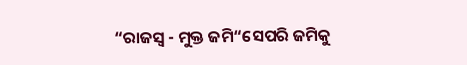“ରାଜସ୍ୱ - ମୁକ୍ତ ଜମି“ସେପରି ଜମିକୁ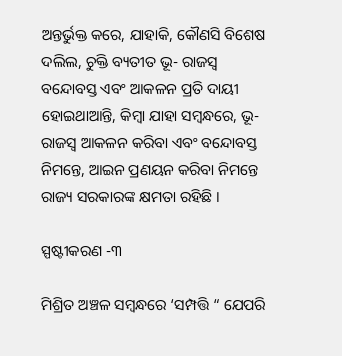ଅନ୍ତର୍ଭୁକ୍ତ କରେ, ଯାହାକି, କୌଣସି ବିଶେଷ ଦଲିଲ, ଚୁକ୍ତି ବ୍ୟତୀତ ଭୂ- ରାଜସ୍ୱ ବନ୍ଦୋବସ୍ତ ଏବଂ ଆକଳନ ପ୍ରତି ଦାୟୀ ହୋଇଥାଆନ୍ତି, କିମ୍ବା ଯାହା ସମ୍ବନ୍ଧରେ, ଭୂ- ରାଜସ୍ୱ ଆକଳନ କରିବା ଏବଂ ବନ୍ଦୋବସ୍ତ ନିମନ୍ତେ, ଆଇନ ପ୍ରଣୟନ କରିବା ନିମନ୍ତେ ରାଜ୍ୟ ସରକାରଙ୍କ କ୍ଷମତା ରହିଛି ।

ସ୍ପଷ୍ଟୀକରଣ -୩

ମିଶ୍ରିତ ଅଞ୍ଚଳ ସମ୍ବନ୍ଧରେ ‘ସମ୍ପତ୍ତି “ ଯେପରି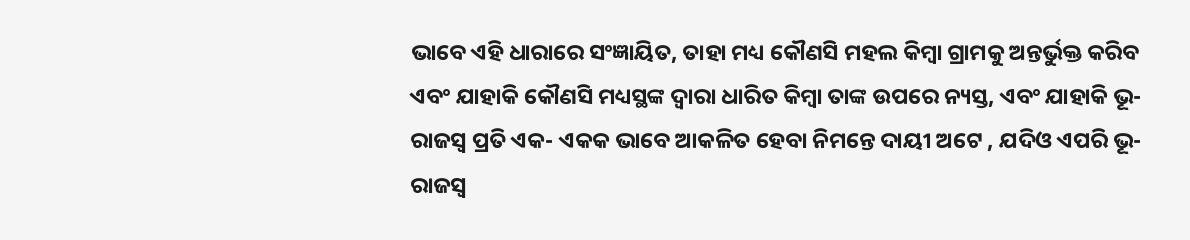ଭାବେ ଏହି ଧାରାରେ ସଂଜ୍ଞାୟିତ, ତାହା ମଧ୍ୟ କୌଣସି ମହଲ କିମ୍ବା ଗ୍ରାମକୁ ଅନ୍ତର୍ଭୁକ୍ତ କରିବ ଏବଂ ଯାହାକି କୌଣସି ମଧ୍ୟସ୍ଥଙ୍କ ଦ୍ଵାରା ଧାରିତ କିମ୍ବା ତାଙ୍କ ଉପରେ ନ୍ୟସ୍ତ, ଏବଂ ଯାହାକି ଭୂ-ରାଜସ୍ୱ ପ୍ରତି ଏକ- ଏକକ ଭାବେ ଆକଳିତ ହେବା ନିମନ୍ତେ ଦାୟୀ ଅଟେ , ଯଦିଓ ଏପରି ଭୂ- ରାଜସ୍ୱ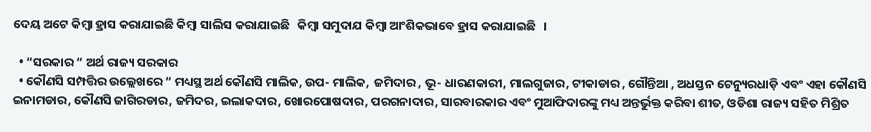ଦେୟ ଅଟେ କିମ୍ବା ହ୍ରାସ କରାଯାଇଛି କିମ୍ବା ସାଲିସ କରାଯାଇଛି   କିମ୍ବା ସମୁଦାଯ କିମ୍ବା ଆଂଶିକଭାବେ ହ୍ରାସ କରାଯାଇଛି   ।

  • “ସରକାର “ ଅର୍ଥ ରାଜ୍ୟ ସରକାର
  • କୌଣସି ସମ୍ପତ୍ତିର ଉଲ୍ଲେଖରେ “ ମଧ୍ୟସ୍ଥ ଅର୍ଥ କୌଣସି ମାଲିକ, ଉପ- ମାଲିକ,  ଜମିଦାର , ଭୂ- ଧାରଣକାରୀ, ମାଲଗୁଜାର, ଟୀକାଡାର , ଗୌନ୍ତିଆ , ଅଧସ୍ତନ ଟେନ୍ୟୁରଧାଡ଼ି ଏବଂ ଏହା କୌଣସି ଇନାମଡାର, କୌଣସି ଜାଗିରଡାର, ଜମିଦର, ଇଲାକଦାର, ଖୋରପୋଷଦାର, ପରଗନାଦାର, ସାରବାରକାର ଏବଂ ମୁଆଫିଦାରଙ୍କୁ ମଧ୍ୟ ଅନ୍ତର୍ଭୁକ୍ତ କରିବା ଶୀତ, ଓଡିଶା ରାଜ୍ୟ ସହିତ ମିଶ୍ରିତ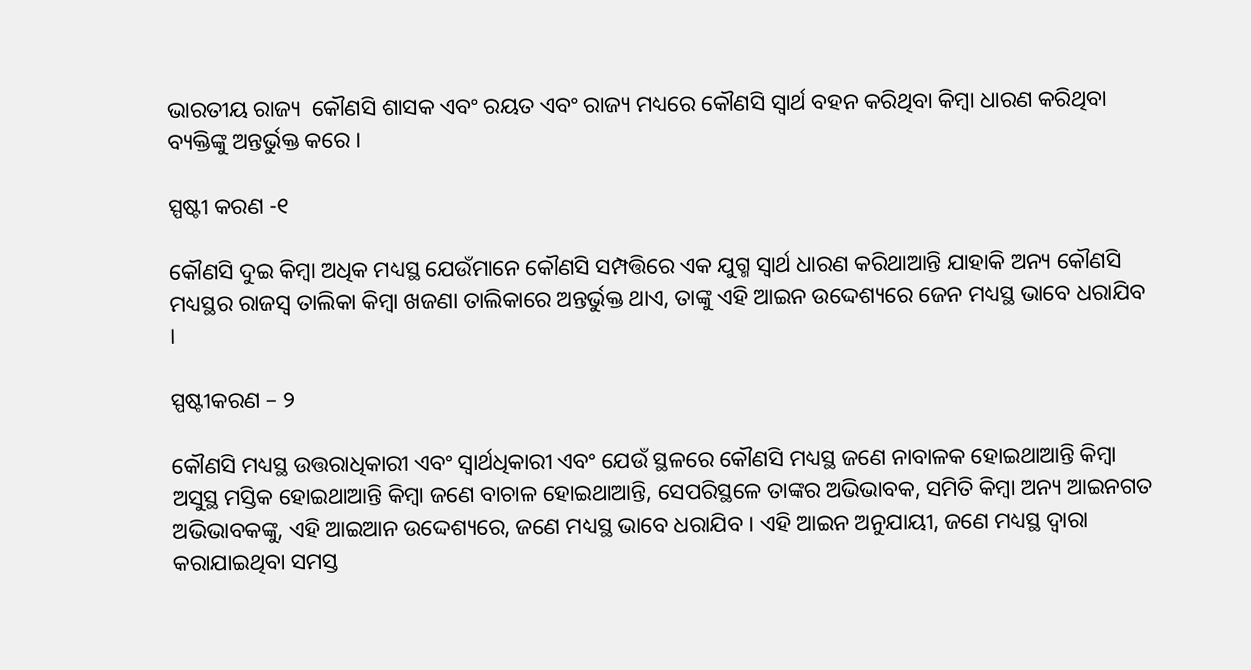ଭାରତୀୟ ରାଜ୍ୟ  କୌଣସି ଶାସକ ଏବଂ ରୟତ ଏବଂ ରାଜ୍ୟ ମଧ୍ୟରେ କୌଣସି ସ୍ଵାର୍ଥ ବହନ କରିଥିବା କିମ୍ବା ଧାରଣ କରିଥିବା ବ୍ୟକ୍ତିଙ୍କୁ ଅନ୍ତର୍ଭୁକ୍ତ କରେ ।

ସ୍ପଷ୍ଟୀ କରଣ -୧

କୌଣସି ଦୁଇ କିମ୍ବା ଅଧିକ ମଧ୍ୟସ୍ଥ ଯେଉଁମାନେ କୌଣସି ସମ୍ପତ୍ତିରେ ଏକ ଯୁଗ୍ମ ସ୍ଵାର୍ଥ ଧାରଣ କରିଥାଆନ୍ତି ଯାହାକି ଅନ୍ୟ କୌଣସି ମଧ୍ୟସ୍ଥର ରାଜସ୍ୱ ତାଲିକା କିମ୍ବା ଖଜଣା ତାଲିକାରେ ଅନ୍ତର୍ଭୁକ୍ତ ଥାଏ, ତାଙ୍କୁ ଏହି ଆଇନ ଉଦ୍ଦେଶ୍ୟରେ ଜେନ ମଧ୍ୟସ୍ଥ ଭାବେ ଧରାଯିବ ।

ସ୍ପଷ୍ଟୀକରଣ – ୨

କୌଣସି ମଧ୍ୟସ୍ଥ ଉତ୍ତରାଧିକାରୀ ଏବଂ ସ୍ଵାର୍ଥଧିକାରୀ ଏବଂ ଯେଉଁ ସ୍ଥଳରେ କୌଣସି ମଧ୍ୟସ୍ଥ ଜଣେ ନାବାଳକ ହୋଇଥାଆନ୍ତି କିମ୍ବା ଅସୁସ୍ଥ ମସ୍ତିକ ହୋଇଥାଆନ୍ତି କିମ୍ବା ଜଣେ ବାଚାଳ ହୋଇଥାଆନ୍ତି, ସେପରିସ୍ଥଳେ ତାଙ୍କର ଅଭିଭାବକ, ସମିତି କିମ୍ବା ଅନ୍ୟ ଆଇନଗତ ଅଭିଭାବକଙ୍କୁ, ଏହି ଆଇଆନ ଉଦ୍ଦେଶ୍ୟରେ, ଜଣେ ମଧ୍ୟସ୍ଥ ଭାବେ ଧରାଯିବ । ଏହି ଆଇନ ଅନୁଯାୟୀ, ଜଣେ ମଧ୍ୟସ୍ଥ ଦ୍ଵାରା କରାଯାଇଥିବା ସମସ୍ତ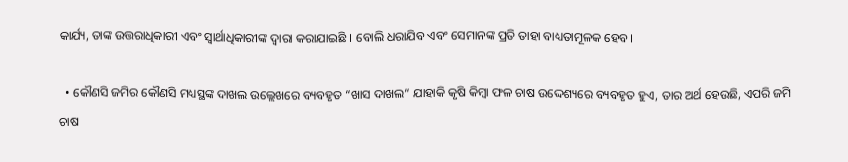କାର୍ଯ୍ୟ, ତାଙ୍କ ଉତ୍ତରାଧିକାରୀ ଏବଂ ସ୍ଵାର୍ଥାଧିକାରୀଙ୍କ ଦ୍ଵାରା କରାଯାଇଛି । ବୋଲି ଧରାଯିବ ଏବଂ ସେମାନଙ୍କ ପ୍ରତି ତାହା ବାଧ୍ୟତାମୂଳକ ହେବ।

  • କୌଣସି ଜମିର କୌଣସି ମଧ୍ୟସ୍ଥଙ୍କ ଦାଖଲ ଉଲ୍ଲେଖରେ ବ୍ୟବହୃତ “ଖାସ ଦାଖଲ“ ଯାହାକି କୃଷି କିମ୍ବା ଫଳ ଚାଷ ଉଦ୍ଦେଶ୍ୟରେ ବ୍ୟବହୃତ ହୁଏ, ତାର ଅର୍ଥ ହେଉଛି, ଏପରି ଜମି ଚାଷ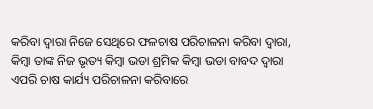କରିବା ଦ୍ଵାରା ନିଜେ ସେଥିରେ ଫଳଚାଷ ପରିଚାଳନା କରିବା ଦ୍ଵାରା, କିମ୍ବା ତାଙ୍କ ନିଜ ଭୃତ୍ୟ କିମ୍ବା ଭଡା ଶ୍ରମିକ କିମ୍ବା ଭଡା ବାବଦ ଦ୍ଵାରା ଏପରି ଚାଷ କାର୍ଯ୍ୟ ପରିଚାଳନା କରିବାରେ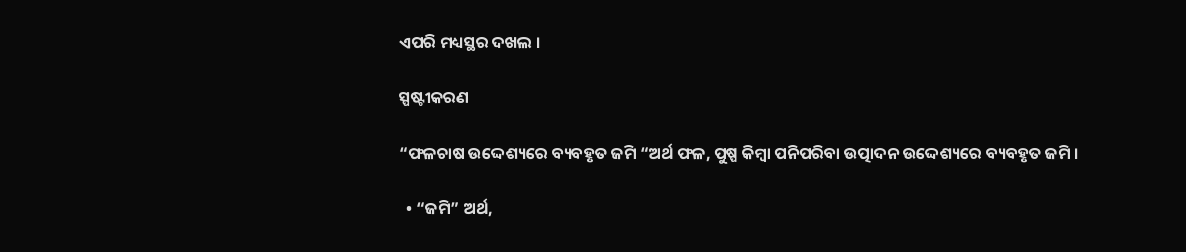ଏପରି ମଧ୍ୟସ୍ଥର ଦଖଲ ।

ସ୍ପଷ୍ଟୀକରଣ

“ଫଳଚାଷ ଉଦ୍ଦେଶ୍ୟରେ ବ୍ୟବହୃତ ଜମି “ଅର୍ଥ ଫଳ, ପୁଷ୍ପ କିମ୍ବା ପନିପରିବା ଉତ୍ପାଦନ ଉଦ୍ଦେଶ୍ୟରେ ବ୍ୟବହୃତ ଜମି ।

  • “ଜମି” ଅର୍ଥ,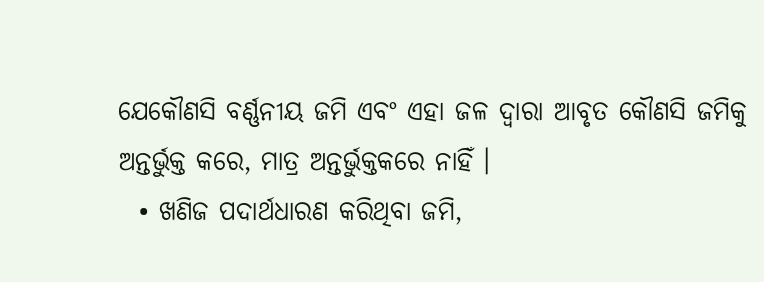ଯେକୌଣସି ବର୍ଣ୍ଣନୀୟ ଜମି ଏବଂ ଏହା ଜଳ ଦ୍ଵାରା ଆବୃତ କୌଣସି ଜମିକୁ ଅନ୍ତର୍ଭୁକ୍ତ କରେ, ମାତ୍ର ଅନ୍ତର୍ଭୁକ୍ତକରେ ନାହିଁ ।
  • ଖଣିଜ ପଦାର୍ଥଧାରଣ କରିଥିବା ଜମି,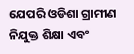ଯେପରି ଓଡିଶା ଗ୍ରାମୀଣ ନିଯୁକ୍ତ ଶିକ୍ଷା ଏବଂ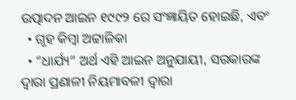ଉତ୍ପାଦନ ଆଇନ ୧୯୯୨ ରେ ସଂଜ୍ଞାୟିତ ହୋଇଛି, ଏବଂ
  • ଗୃହ କିମ୍ବା ଅଟ୍ଟାଳିକା
  • “ଧାର୍ଯ୍ୟ“ ଅର୍ଥ ଏହି ଆଇନ ଅନୁଯାୟୀ, ସରକାରଙ୍କ ଦ୍ଵାରା ପ୍ରଣାଳୀ ନିୟମାବଳୀ ଦ୍ଵାରା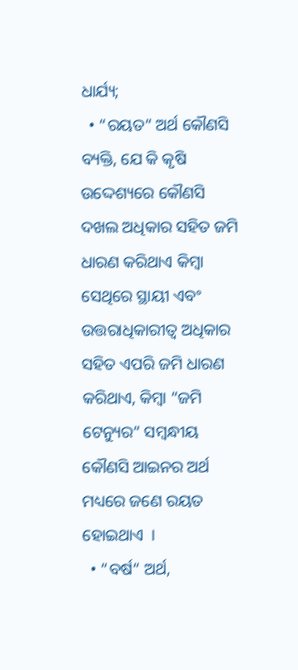ଧାର୍ଯ୍ୟ;
  • “ରୟତ“ ଅର୍ଥ କୌଣସି ବ୍ୟକ୍ତି, ଯେ କି କୃଷି ଉଦ୍ଦେଶ୍ୟରେ କୌଣସି ଦଖଲ ଅଧିକାର ସହିତ ଜମି ଧାରଣ କରିଥାଏ କିମ୍ବା ସେଥିରେ ସ୍ଥାୟୀ ଏବଂ ଉତ୍ତରାଧିକାରୀତ୍ଵ ଅଧିକାର ସହିତ ଏପରି ଜମି ଧାରଣ କରିଥାଏ, କିମ୍ବା “ଜମି ଟେନ୍ୟୁର“ ସମ୍ବନ୍ଧୀୟ କୌଣସି ଆଇନର ଅର୍ଥ ମଧ୍ୟରେ ଜଣେ ରୟତ ହୋଇଥାଏ  ।
  • “ବର୍ଷ“ ଅର୍ଥ,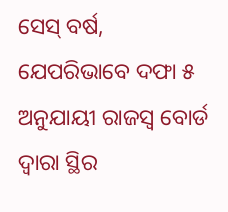ସେସ୍ ବର୍ଷ, ଯେପରିଭାବେ ଦଫା ୫ ଅନୁଯାୟୀ ରାଜସ୍ୱ ବୋର୍ଡ ଦ୍ଵାରା ସ୍ଥିର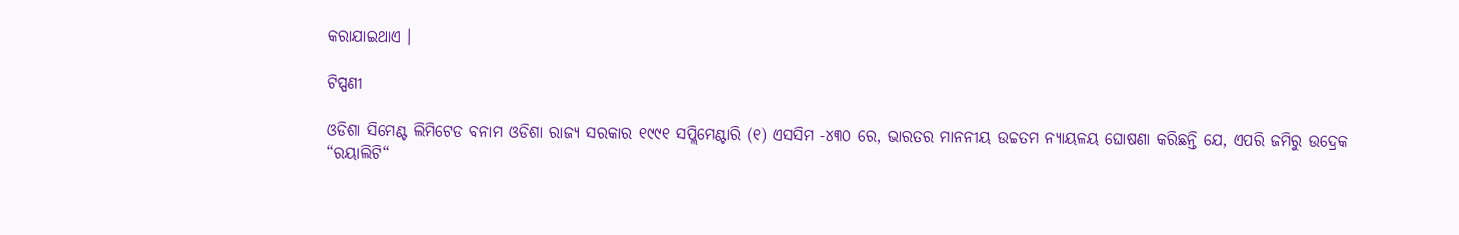କରାଯାଇଥାଏ ।

ଟିପ୍ପଣୀ

ଓଡିଶା ସିମେଣ୍ଟ ଲିମିଟେଡ ବନାମ ଓଡିଶା ରାଜ୍ୟ ସରକାର ୧୯୯୧ ସପ୍ଲିମେଣ୍ଟାରି (୧) ଏସସିମ -୪୩୦ ରେ, ଭାରତର ମାନନୀୟ ଉଚ୍ଚତମ ନ୍ୟାୟଳୟ ଘୋଷଣା କରିଛନ୍ତି ଯେ, ଏପରି ଜମିରୁ ଉଦ୍ରେକ “ରୟାଲିଟି“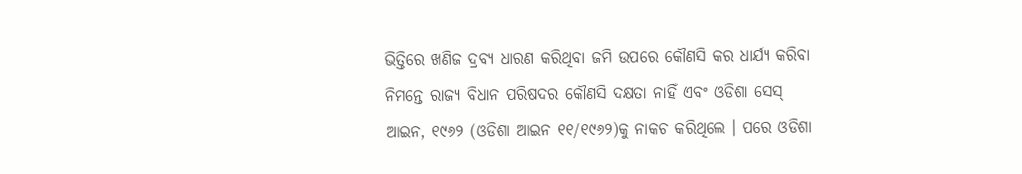ଭିତ୍ତିରେ ଖଣିଜ ଦ୍ରବ୍ୟ ଧାରଣ କରିଥିବା ଜମି ଉପରେ କୌଣସି କର ଧାର୍ଯ୍ୟ କରିବା ନିମନ୍ତେ ରାଜ୍ୟ ବିଧାନ ପରିଷଦର କୌଣସି ଦକ୍ଷତା ନାହିଁ ଏବଂ ଓଡିଶା ସେସ୍ ଆଇନ, ୧୯୬୨ (ଓଡିଶା ଆଇନ ୧୧/୧୯୬୨)କୁ ନାକଚ କରିଥିଲେ । ପରେ ଓଡିଶା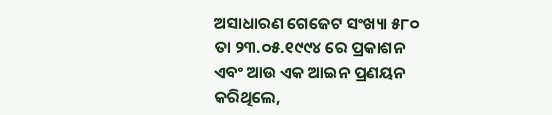ଅସାଧାରଣ ଗେଜେଟ ସଂଖ୍ୟା ୫୮୦ ତା ୨୩.୦୫.୧୯୯୪ ରେ ପ୍ରକାଶନ ଏବଂ ଆଉ ଏକ ଆଇନ ପ୍ରଣୟନ କରିଥିଲେ,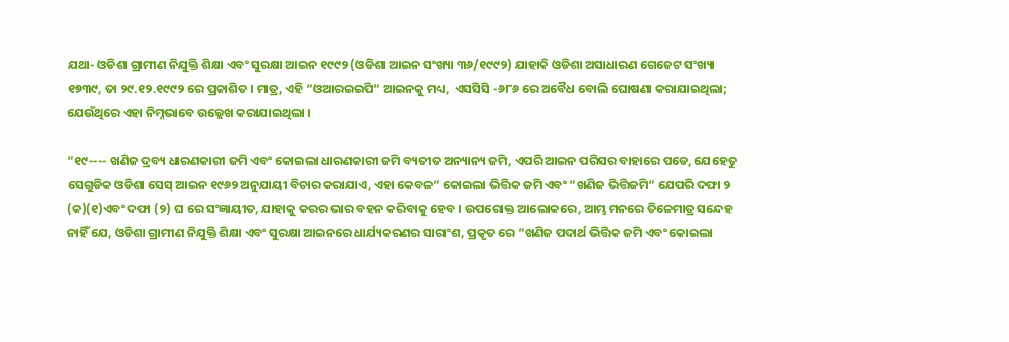ଯଥା- ଓଡିଶା ଗ୍ରାମୀଣ ନିଯୁକ୍ତି ଶିକ୍ଷା ଏବଂ ସୁରକ୍ଷା ଆଇନ ୧୯୯୨ (ଓଡିଶା ଆଇନ ସଂଖ୍ୟା ୩୬/୧୯୯୨) ଯାହାକି ଓଡିଶା ଅସାଧାରଣ ଗେଜେଟ ସଂଖ୍ୟା ୧୭୩୯, ତା ୨୯.୧୨.୧୯୯୨ ରେ ପ୍ରକାଶିତ । ମାତ୍ର, ଏହି “ଓଆରଇଇପି“ ଆଇନକୁ ମଧ୍ୟ,  ଏସସିସି -୬୮୬ ରେ ଅବୈଧ ବୋଲି ଘୋଷଣା କରାଯାଇଥିଲା; ଯେଉଁଥିରେ ଏହା ନିମ୍ନଭାବେ ଉଲ୍ଲେଖ କରାଯାଇଥିଲା ।

“୧୯---- ଖଣିଜ ଦ୍ରବ୍ୟ ଧାରଣକାରୀ ଜମି ଏବଂ କୋଇଲା ଧାରଣକାରୀ ଜମି ବ୍ୟତୀତ ଅନ୍ୟାନ୍ୟ ଜମି, ଏପରି ଆଇନ ପରିସର ବାହାରେ ପଡେ, ଯେହେତୁ ସେଗୁଡିକ ଓଡିଶା ସେସ୍ ଆଇନ ୧୯୬୨ ଅନୁଯାୟୀ ବିଚାର କରାଯାଏ, ଏହା କେବଳ“ କୋଇଲା ଭିତ୍ତିକ ଜମି ଏବଂ “ଖଣିଜ ଭିତ୍ତିଜମି“ ଯେପରି ଦଫା ୨ (କ)(୧)ଏବଂ ଦଫା (୨) ଘ ରେ ସଂଜ୍ଞାୟୀତ, ଯାହାକୁ କରର ଭାର ବହନ କରିବାକୁ ହେବ । ଉପରୋକ୍ତ ଆଲୋକରେ, ଆମ୍ଭ ମନରେ ତିଳେମାତ୍ର ସନ୍ଦେହ ନାହିଁ ଯେ, ଓଡିଶା ଗ୍ରାମୀଣ ନିଯୁକ୍ତି ଶିକ୍ଷା ଏବଂ ସୁରକ୍ଷା ଆଇନରେ ଧାର୍ଯ୍ୟକରଣର ସାରାଂଶ, ପ୍ରକୃତ ରେ “ଖଣିଜ ପଦାର୍ଥ ଭିତ୍ତିକ ଜମି ଏବଂ କୋଇଲା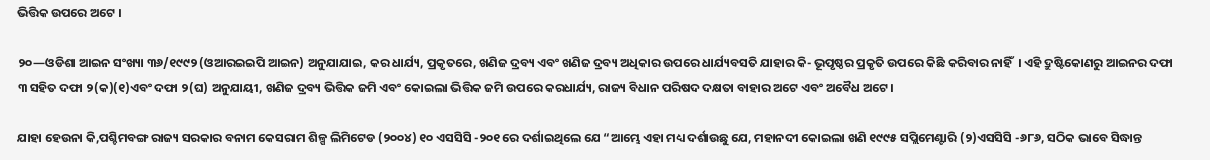ଭିତ୍ତିକ ଉପରେ ଅଟେ ।

୨୦—ଓଡିଶା ଆଇନ ସଂଖ୍ୟା ୩୬/୧୯୯୨ (ଓଆରଇଇପି ଆଇନ) ଅନୁଯାଯାଇ, କର ଧାର୍ଯ୍ୟ, ପ୍ରକୃତରେ, ଖଣିଜ ଦ୍ରବ୍ୟ ଏବଂ ଖଣିଜ ଦ୍ରବ୍ୟ ଅଧିକାର ଉପରେ ଧାର୍ଯ୍ୟବସତି ଯାହାର କି- ଭୂପୃଷ୍ଠର ପ୍ରକୃତି ଉପରେ କିଛି କରିବାର ନାହିଁ  । ଏହି ଦ୍ରୁଷ୍ଟିକୋଣରୁ ଆଇନର ଦଫା ୩ ସହିତ ଦଫା ୨(କ)(୧)ଏବଂ ଦଫା ୨(ଘ) ଅନୁଯାୟୀ, ଖଣିଜ ଦ୍ରବ୍ୟ ଭିତ୍ତିକ ଜମି ଏବଂ କୋଇଲା ଭିତ୍ତିକ ଜମି ଉପରେ କରଧାର୍ଯ୍ୟ, ରାଜ୍ୟ ବିଧାନ ପରିଷଦ ଦକ୍ଷତା ବାହାର ଅଟେ ଏବଂ ଅବୈଧ ଅଟେ ।

ଯାହା ହେଉନା କି,ପଶ୍ଚିମବଙ୍ଗ ରାଜ୍ୟ ସରକାର ବନାମ କେସରାମ ଶିଳ୍ପ ଲିମିଟେଡ (୨୦୦୪) ୧୦ ଏସସିସି -୨୦୧ ରେ ଦର୍ଶାଇଥିଲେ ଯେ “ଆମ୍ଭେ ଏହା ମଧ୍ୟ ଦର୍ଶାଉଛୁ ଯେ, ମହାନଦୀ କୋଇଲା ଖଣି ୧୯୯୫ ସପ୍ଲିମେଣ୍ଟାରି (୨)ଏସସିସି -୬୮୬, ସଠିକ ଭାବେ ସିଦ୍ଧାନ୍ତ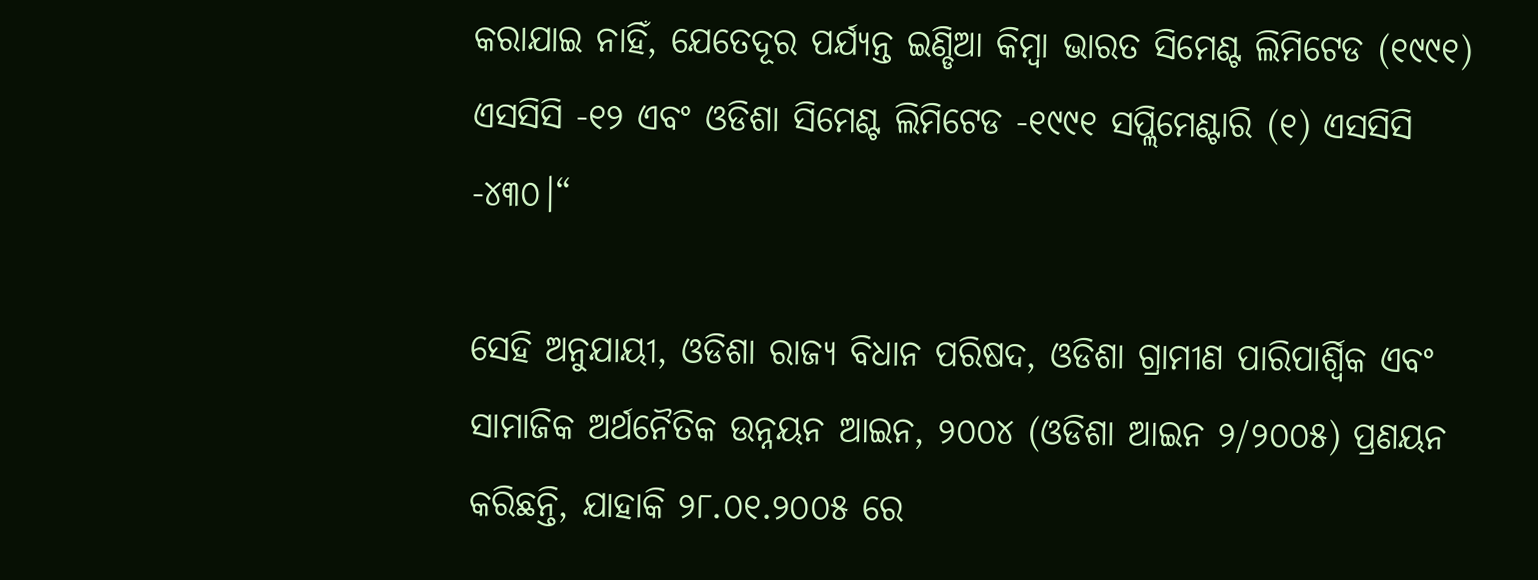କରାଯାଇ ନାହିଁ, ଯେତେଦୂର ପର୍ଯ୍ୟନ୍ତ ଇଣ୍ଡିଆ କିମ୍ବା ଭାରତ ସିମେଣ୍ଟ ଲିମିଟେଡ (୧୯୯୧) ଏସସିସି -୧୨ ଏବଂ ଓଡିଶା ସିମେଣ୍ଟ ଲିମିଟେଡ -୧୯୯୧ ସପ୍ଲିମେଣ୍ଟାରି (୧) ଏସସିସି -୪୩୦।“

ସେହି ଅନୁଯାୟୀ, ଓଡିଶା ରାଜ୍ୟ ବିଧାନ ପରିଷଦ, ଓଡିଶା ଗ୍ରାମୀଣ ପାରିପାର୍ଶ୍ଵିକ ଏବଂ ସାମାଜିକ ଅର୍ଥନୈତିକ ଉନ୍ନୟନ ଆଇନ, ୨୦୦୪ (ଓଡିଶା ଆଇନ ୨/୨୦୦୫) ପ୍ରଣୟନ କରିଛନ୍ତି, ଯାହାକି ୨୮.୦୧.୨୦୦୫ ରେ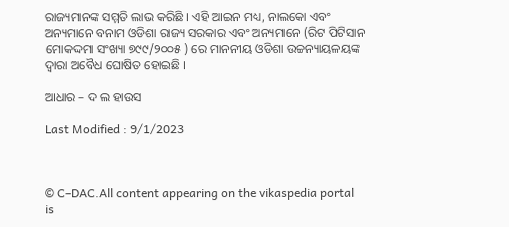ରାଜ୍ୟମାନଙ୍କ ସମ୍ମତି ଲାଭ କରିଛି । ଏହି ଆଇନ ମଧ୍ୟ, ନାଲକୋ ଏବଂ ଅନ୍ୟମାନେ ବନାମ ଓଡିଶା ରାଜ୍ୟ ସରକାର ଏବଂ ଅନ୍ୟମାନେ (ରିଟ ପିଟିସାନ ମୋକଦ୍ଦମା ସଂଖ୍ୟା ୭୯୯/୨୦୦୫ ) ରେ ମାନନୀୟ ଓଡିଶା ଉଚ୍ଚନ୍ୟାୟଳୟଙ୍କ ଦ୍ଵାରା ଅବୈଧ ଘୋଷିତ ହୋଇଛି ।

ଆଧାର – ଦ ଲ ହାଉସ

Last Modified : 9/1/2023



© C–DAC.All content appearing on the vikaspedia portal is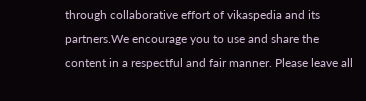through collaborative effort of vikaspedia and its partners.We encourage you to use and share the content in a respectful and fair manner. Please leave all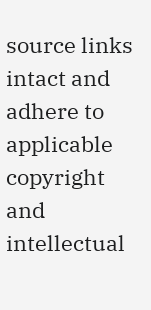source links intact and adhere to applicable copyright and intellectual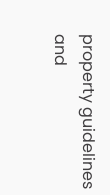property guidelines and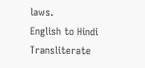laws.
English to Hindi Transliterate